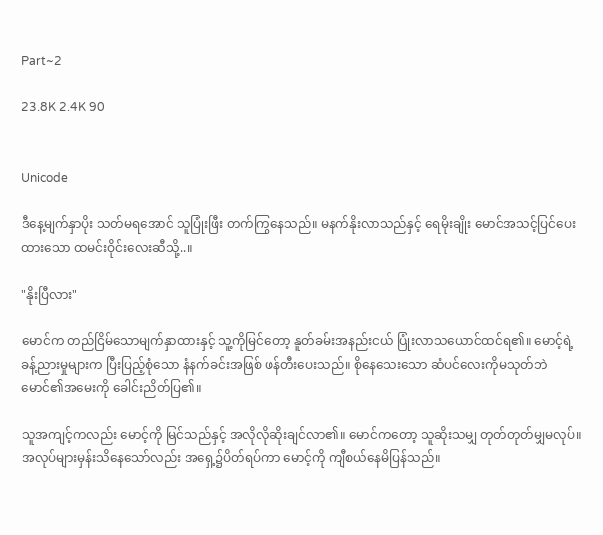Part~2

23.8K 2.4K 90


Unicode

ဒီနေ့မျက်နှာပိုး သတ်မရအောင် သူပြုံးဖြီး တက်ကြွနေသည်။ မနက်နိုးလာသည်နှင့် ရေမိုးချိုး မောင်အသင့်ပြင်ပေးထားသော ထမင်းဝိုင်းလေးဆီသို့..။

"နိုးပြီလား"

မောင်က တည်ငြိမ်သောမျက်နှာထားနှင့် သူ့ကိုမြင်တော့ နူတ်ခမ်းအနည်းငယ် ပြုံးလာသယောင်ထင်ရ၏။ မောင့်ရဲ့ခန့်ညားမှုများက ပြီးပြည့်စုံသော နံနက်ခင်းအဖြစ် ဖန်တီးပေးသည်။ စိုနေသေးသော ဆံပင်လေးကိုမသုတ်ဘဲ မောင်၏အမေးကို ခေါင်းညိတ်ပြ၏။

သူအကျင့်ကလည်း မောင့်ကို မြင်သည်နှင့် အလိုလိုဆိုးချင်လာ၏။ မောင်ကတော့ သူဆိုးသမျှ တုတ်တုတ်မျှမလုပ်။ အလုပ်များမှန်းသိနေသော်လည်း အရှေ့၌ပိတ်ရပ်ကာ မောင့်ကို ကျီစယ်နေမိပြန်သည်။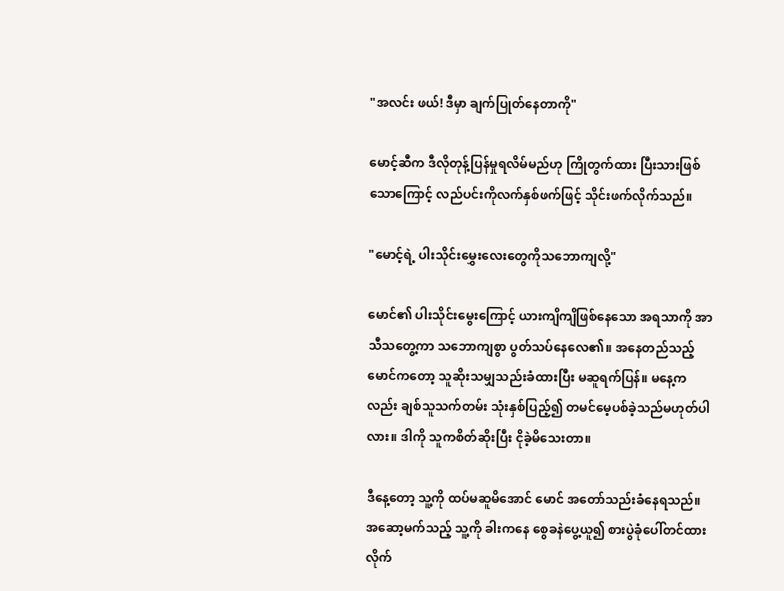"အလင်း ဖယ်! ဒီမှာ ချက်ပြုတ်နေတာကို"

မောင့်ဆီက ဒီလိုတုန့်ပြန်မှုရလိမ်မည်ဟု ကြိုတွက်ထား ပြီးသားဖြစ်သောကြောင့် လည်ပင်းကိုလက်နှစ်ဖက်ဖြင့် သိုင်းဖက်လိုက်သည်။

"မောင့်ရဲ့ ပါးသိုင်းမွှေးလေးတွေကိုသဘောကျလို့"

မောင်၏ ပါးသိုင်းမွေးကြောင့် ယားကျိကျိဖြစ်နေသော အရသာကို အာသီသတွေ့ကာ သဘောကျစွာ ပွတ်သပ်နေလေ၏။ အနေတည်သည့် မောင်ကတော့ သူဆိုးသမျှသည်းခံထားပြီး မဆူရက်ပြန်။ မနေ့ကလည်း ချစ်သူသက်တမ်း သုံးနှစ်ပြည့်၍ တမင်မေ့ပစ်ခဲ့သည်မဟုတ်ပါလား။ ဒါကို သူကစိတ်ဆိုးပြီး ငိုခဲ့မိသေးတာ။

ဒီနေ့တော့ သူ့ကို ထပ်မဆူမိအောင် မောင် အတော်သည်းခံနေရသည်။အဆော့မက်သည့် သူ့ကို ခါးကနေ စွေခနဲပွေ့ယူ၍ စားပွဲခုံပေါ်တင်ထားလိုက်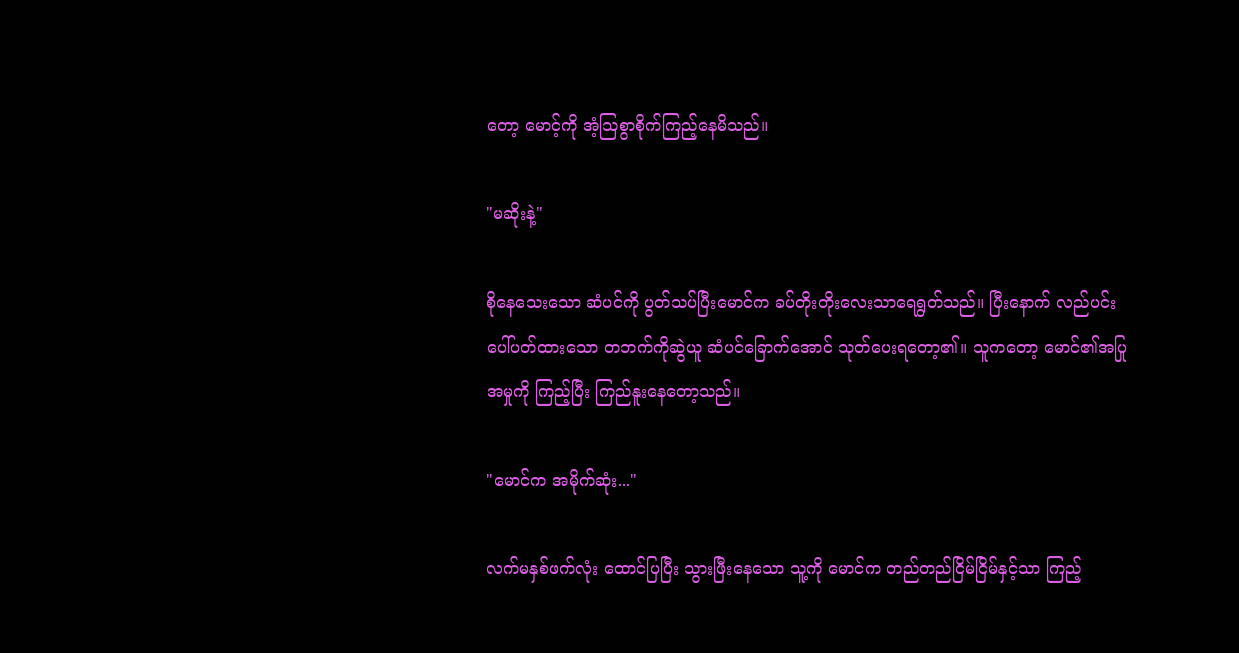တော့ မောင့်ကို အံ့သြစွာစိုက်ကြည့်နေမိသည်။

"မဆိုးနဲ့"

စိုနေသေးသော ဆံပင်ကို ပွတ်သပ်ပြီးမောင်က ခပ်တိုးတိုးလေးသာရေရွတ်သည်။ ပြီးနောက် လည်ပင်းပေါ်ပတ်ထားသော တဘက်ကိုဆွဲယူ ဆံပင်ခြောက်အောင် သုတ်ပေးရတော့၏။ သူကတော့ မောင်၏အပြုအမှုကို ကြည့်ပြီး ကြည်နူးနေတော့သည်။

"မောင်က အမိုက်ဆုံး..."

လက်မနှစ်ဖက်လုံး ထောင်ပြပြီး သွားဖြီးနေသော သူ့ကို မောင်က တည်တည်ငြိမ်ငြိမ်နှင့်သာ ကြည့်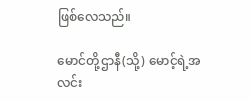ဖြစ်လေသည်။

မောင်တို့ဌာနီ(သို့) မောင့်ရဲ့အလင်း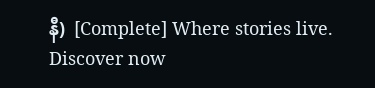နီ)  [Complete] Where stories live. Discover now